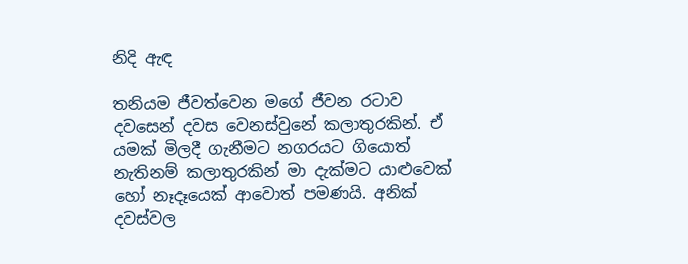නිදි ඇඳ

තනියම ජීවත්වෙන මගේ ජීවන රටාව දවසෙන් දවස වෙනස්වුනේ කලාතුරකින්. ඒ යමක් මිලදී ගැනීමට නගරයට ගියොත් නැතිනම් කලාතුරකින් මා දැක්මට යාළුවෙක් හෝ නෑදෑයෙක් ආවොත් පමණයි. අනික් දවස්වල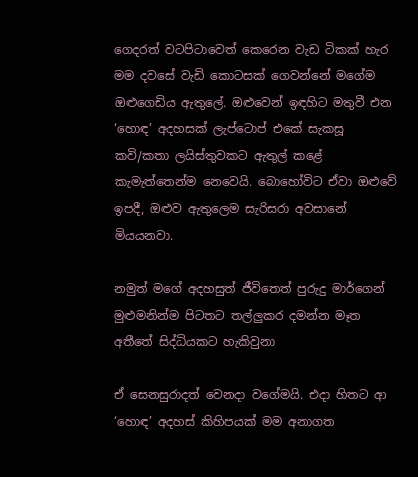ගෙදරත් වටපිටාවෙත් කෙරෙන වැඩ ටිකක් හැර මම දවසේ වැඩි කොටසක් ගෙවන්නේ මගේම ඔළුගෙඩිය ඇතුලේ. ඔළුවෙන් ඉඳහිට මතුවී එන ‘හොඳ’ අදහසක් ලැප්ටොප් එකේ සැකසූ කවි/කතා ලයිස්තුවකට ඇතුල් කළේ කැමැත්තෙන්ම නෙවෙයි. බොහෝවිට ඒවා ඔළුවේ ඉපදී, ඔළුව ඇතුලෙම සැරිසරා අවසානේ මියයනවා.

නමුත් මගේ අදහසුත් ජීවිතෙත් පුරුදු මාර්ගෙන් මුළුමනින්ම පිටතට තල්ලුකර දමන්න මෑත අතීතේ සිද්ධියකට හැකිවුනා

ඒ සෙනසුරාදත් වෙනදා වගේමයි. එදා හිතට ආ ‘හොඳ’ අදහස් කිහිපයක් මම අනාගත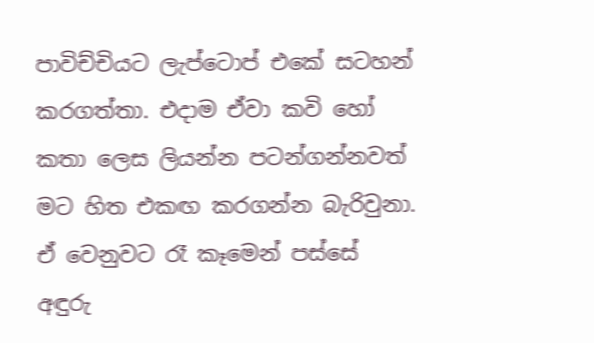පාවිච්චියට ලැප්ටොප් එකේ සටහන් කරගත්තා. එදාම ඒවා කවි හෝ කතා ලෙස ලියන්න පටන්ගන්නවත් මට හිත එකඟ කරගන්න බැරිවුනා. ඒ වෙනුවට රෑ කෑමෙන් පස්සේ අඳුරු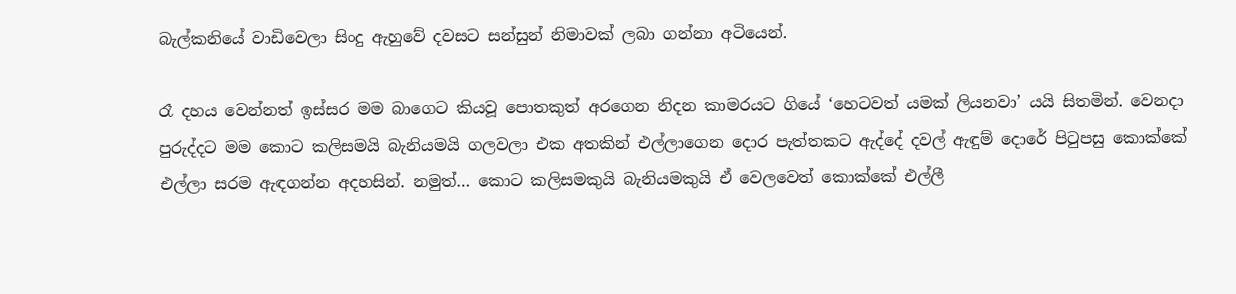බැල්කනියේ වාඩිවෙලා සිංදු ඇහුවේ දවසට සන්සුන් නිමාවක් ලබා ගන්නා අටියෙන්.

රෑ දහය වෙන්නත් ඉස්සර මම බාගෙට කියවූ පොතකුත් අරගෙන නිදන කාමරයට ගියේ ‘හෙටවත් යමක් ලියනවා’ යයි සිතමින්. වෙනදා පුරුද්දට මම කොට කලිසමයි බැනියමයි ගලවලා එක අතකින් එල්ලාගෙන දොර පැත්තකට ඇද්දේ දවල් ඇඳුම් දොරේ පිටුපසු කොක්කේ එල්ලා සරම ඇඳගන්න අදහසින්. නමුත්… කොට කලිසමකුයි බැනියමකුයි ඒ වෙලවෙත් කොක්කේ එල්ලී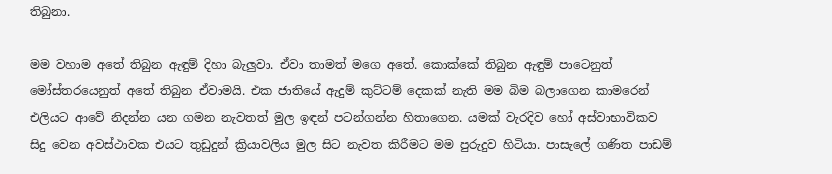තිබුනා.

මම වහාම අතේ තිබුන ඇඳුම් දිහා බැලුවා. ඒවා තාමත් මගෙ අතේ. කොක්කේ තිබුන ඇඳුම් පාටෙනුත් මෝස්තරයෙනුත් අතේ තිබුන ඒවාමයි. එක ජාතියේ ඇදුම් කුට්ටම් දෙකක් නැති මම බිම බලාගෙන කාමරෙන් එලියට ආවේ නිදන්න යන ගමන නැවතත් මුල ඉඳන් පටන්ගන්න හිතාගෙන. යමක් වැරදිව හෝ අස්වාභාවිකව සිදු වෙන අවස්ථාවක එයට තුඩුදුන් ක්‍රියාවලිය මුල සිට නැවත කිරීමට මම පුරුදුව හිටියා. පාසැලේ ගණිත පාඩම්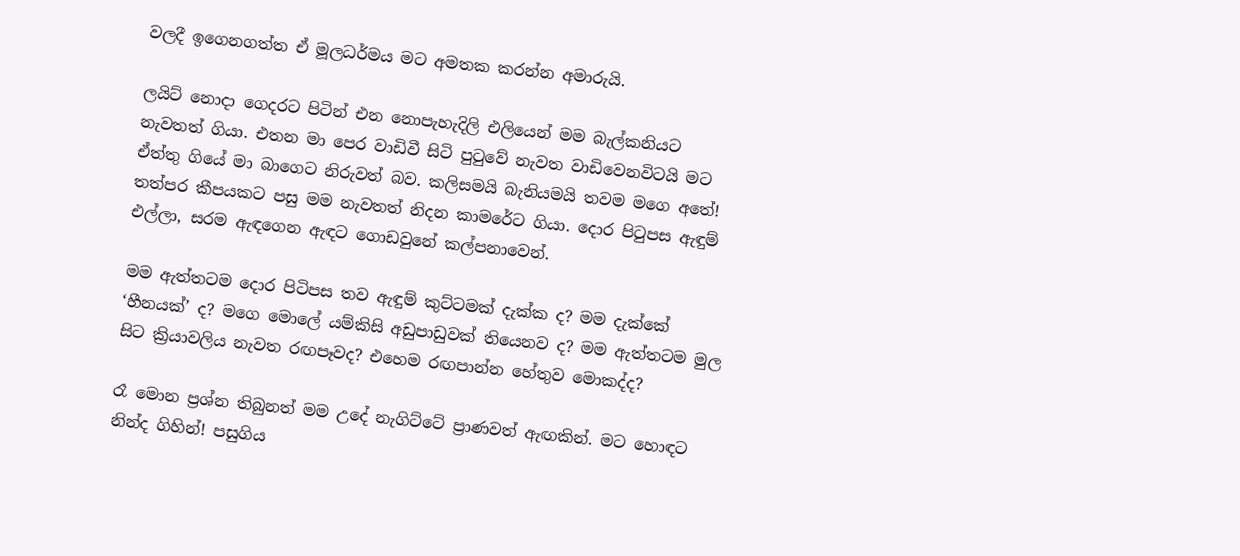වලදී ඉගෙනගත්ත ඒ මූලධර්මය මට අමතක කරන්න අමාරුයි.

ලයිට් නොදා ගෙදරට පිටින් එන නොපැහැදිලි එලියෙන් මම බැල්කනියට නැවතත් ගියා. එතන මා පෙර වාඩිවී සිටි පුටුවේ නැවත වාඩිවෙනවිටයි මට ඒත්තු ගියේ මා බාගෙට නිරුවත් බව. කලිසමයි බැනියමයි තවම මගෙ අතේ! තත්පර කීපයකට පසු මම නැවතත් නිදන කාමරේට ගියා. දොර පිටුපස ඇඳුම් එල්ලා, සරම ඇඳගෙන ඇඳට ගොඩවුනේ කල්පනාවෙන්.

මම ඇත්තටම දොර පිටිපස තව ඇඳුම් කුට්ටමක් දැක්ක ද? මම දැක්කේ ‘හීනයක්’ ද? මගෙ මොලේ යම්කිසි අඩුපාඩුවක් තියෙනව ද? මම ඇත්තටම මුල සිට ක්‍රියාවලිය නැවත රඟපෑවද? එහෙම රඟපාන්න හේතුව මොකද්ද?

රෑ මොන ප්‍රශ්න තිබුනත් මම උදේ නැගිට්ටේ ප්‍රාණවත් ඇඟකින්. මට හොඳට නින්ද ගිහින්! පසුගිය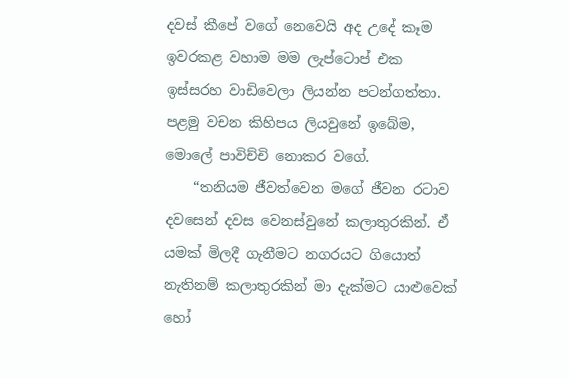දවස් කීපේ වගේ නෙවෙයි අද උදේ කෑම ඉවරකළ වහාම මම ලැප්ටොප් එක ඉස්සරහ වාඩිවෙලා ලියන්න පටන්ගත්තා. පළමු වචන කිහිපය ලියවුනේ ඉබේම, මොලේ පාවිච්චි නොකර වගේ.
    “තනියම ජීවත්වෙන මගේ ජීවන රටාව දවසෙන් දවස වෙනස්වුනේ කලාතුරකින්. ඒ යමක් මිලදී ගැනීමට නගරයට ගියොත් නැතිනම් කලාතුරකින් මා දැක්මට යාළුවෙක් හෝ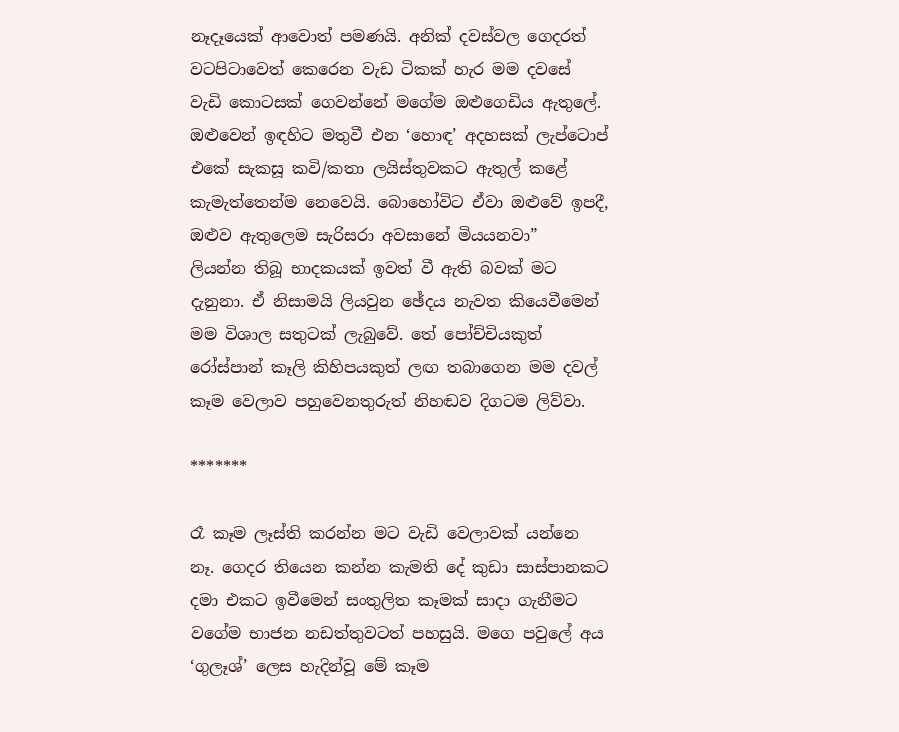නෑදෑයෙක් ආවොත් පමණයි. අනික් දවස්වල ගෙදරත් වටපිටාවෙත් කෙරෙන වැඩ ටිකක් හැර මම දවසේ වැඩි කොටසක් ගෙවන්නේ මගේම ඔළුගෙඩිය ඇතුලේ. ඔළුවෙන් ඉඳහිට මතුවී එන ‘හොඳ’ අදහසක් ලැප්ටොප් එකේ සැකසූ කවි/කතා ලයිස්තුවකට ඇතුල් කළේ කැමැත්තෙන්ම නෙවෙයි. බොහෝවිට ඒවා ඔළුවේ ඉපදී, ඔළුව ඇතුලෙම සැරිසරා අවසානේ මියයනවා”
ලියන්න තිබූ භාදකයක් ඉවත් වී ඇති බවක් මට දැනුනා. ඒ නිසාමයි ලියවුන ඡේදය නැවත කියෙවීමෙන් මම විශාල සතුටක් ලැබුවේ. තේ පෝච්චියකුත් රෝස්පාන් කෑලි කිහිපයකුත් ලඟ තබාගෙන මම දවල් කෑම වෙලාව පහුවෙනතුරුත් නිහඬව දිගටම ලිව්වා.

*******

රෑ කෑම ලෑස්ති කරන්න මට වැඩි වෙලාවක් යන්නෙ නෑ. ගෙදර තියෙන කන්න කැමති දේ කුඩා සාස්පානකට දමා එකට ඉවීමෙන් සංතුලිත කෑමක් සාදා ගැනීමට වගේම භාජන නඩත්තුවටත් පහසුයි. මගෙ පවුලේ අය ‘ගුලෑශ්’ ලෙස හැදින්වූ මේ කෑම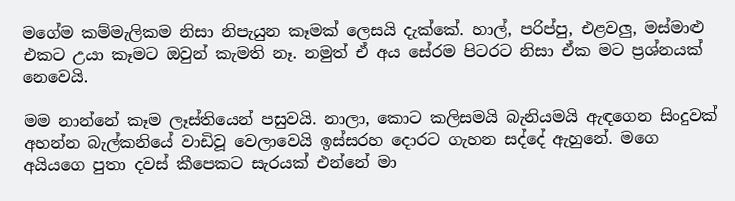මගේම කම්මැලිකම නිසා නිපැයුන කෑමක් ලෙසයි දැක්කේ. හාල්, පරිප්පු, එළවලු, මස්මාළු එකට උයා කෑමට ඔවුන් කැමති නෑ. නමුත් ඒ අය සේරම පිටරට නිසා ඒක මට ප්‍රශ්නයක් නෙවෙයි.

මම නාන්නේ කෑම ලෑස්තියෙන් පසුවයි. නාලා, කොට කලිසමයි බැනියමයි ඇඳගෙන සිංදුවක් අහන්න බැල්කනියේ වාඩිවූ වෙලාවෙයි ඉස්සරහ දොරට ගැහන සද්දේ ඇහුනේ. මගෙ අයියගෙ පුතා දවස් කීපෙකට සැරයක් එන්නේ මා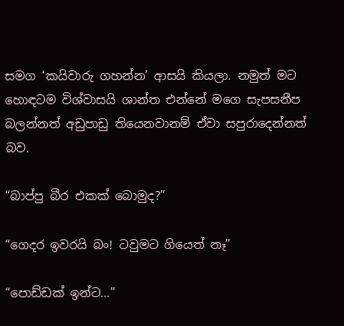සමග ‘කයිවාරු ගහන්න’ ආසයි කියලා. නමුත් මට හොඳටම විශ්වාසයි ශාන්ත එන්නේ මගෙ සැපසනීප බලන්නත් අඩුපාඩු තියෙනවානම් ඒවා සපුරාදෙන්නත් බව.

“බාප්පු බීර එකක් බොමුද?”

“ගෙදර ඉවරයි බං! ටවුමට ගියෙත් නෑ”

“පොඩ්ඩක් ඉන්ට…”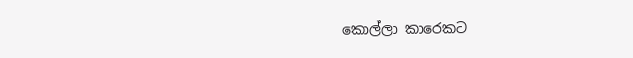කොල්ලා කාරෙකට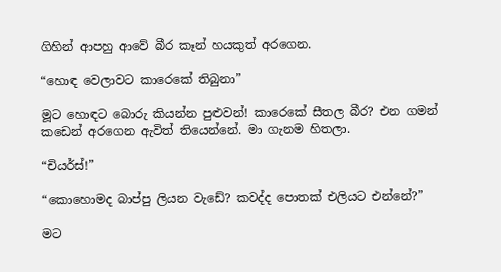ගිහින් ආපහු ආවේ බීර කෑන් හයකුත් අරගෙන.

“හොඳ වෙලාවට කාරෙකේ තිබුනා”

මූට හොඳට බොරු කියන්න පුළුවන්! කාරෙකේ සීතල බීර? එන ගමන් කඩෙන් අරගෙන ඇවිත් තියෙන්නේ. මා ගැනම හිතලා.

“චියර්ස්!”

“කොහොමද බාප්පු ලියන වැඩේ? කවද්ද පොතක් එලියට එන්නේ?”

මට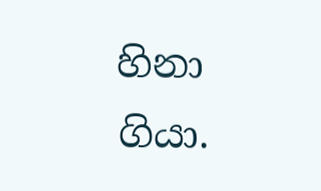හිනා ගියා.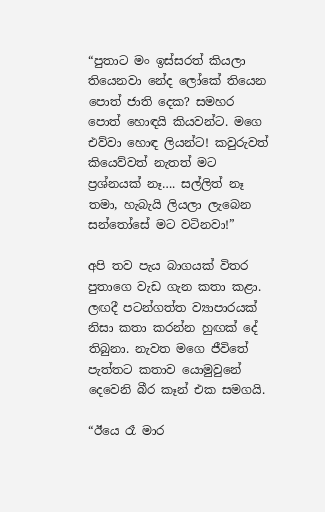“පුතාට මං ඉස්සරත් කියලා තියෙනවා නේද ලෝකේ තියෙන පොත් ජාති දෙක? සමහර පොත් හොඳයි කියවන්ට. මගෙ එව්වා හොඳ ලියන්ට! කවුරුවත් කියෙව්වත් නැතත් මට ප්‍රශ්නයක් නෑ…. සල්ලිත් නෑ තමා, හැබැයි ලියලා ලැබෙන සන්තෝසේ මට වටිනවා!”

අපි තව පැය බාගයක් විතර පුතාගෙ වැඩ ගැන කතා කළා. ලඟදී පටන්ගත්ත ව්‍යාපාරයක් නිසා කතා කරන්න හුඟක් දේ තිබුනා. නැවත මගෙ ජීවිතේ පැත්තට කතාව යොමුවුනේ දෙවෙනි බීර කෑන් එක සමගයි.

“ඊයෙ රෑ මාර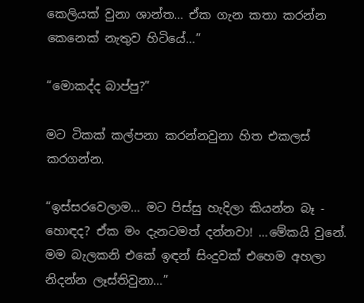කෙලියක් වුනා ශාන්ත… ඒක ගැන කතා කරන්න කෙනෙක් නැතුව හිටියේ…”

“මොකද්ද බාප්පු?”

මට ටිකක් කල්පනා කරන්නවුනා හිත එකලස් කරගන්න.

“ඉස්සරවෙලාම… මට පිස්සු හැදිලා කියන්න බෑ - හොඳද? ඒක මං දැනටමත් දන්නවා! …මේකයි වුනේ. මම බැලකනි එකේ ඉඳන් සිංදුවක් එහෙම අහලා නිදන්න ලෑස්තිවුනා…”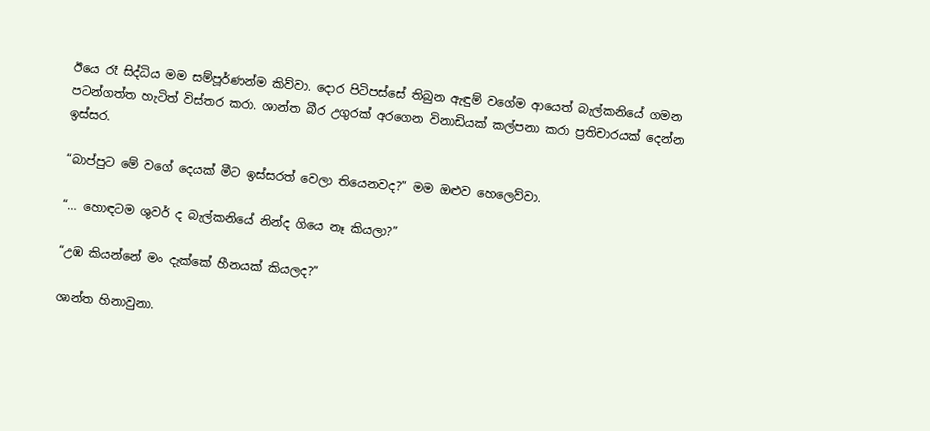ඊයෙ රෑ සිද්ධිය මම සම්පූර්ණන්ම කිව්වා. දොර පිටිපස්සේ තිබුන ඇඳුම් වගේම ආයෙත් බැල්කනියේ ගමන පටන්ගත්ත හැටිත් විස්තර කරා. ශාන්ත බීර උගුරක් අරගෙන විනාඩියක් කල්පනා කරා ප්‍රතිචාරයක් දෙන්න ඉස්සර.

“බාප්පුට මේ වගේ දෙයක් මීට ඉස්සරත් වෙලා තියෙනවද?” මම ඔළුව හෙලෙව්වා.

“… හොඳටම ශුවර් ද බැල්කනියේ නින්ද ගියෙ නෑ කියලා?”

“උඹ කියන්නේ මං දැක්කේ හීනයක් කියලද?”

ශාන්ත හිනාවුනා.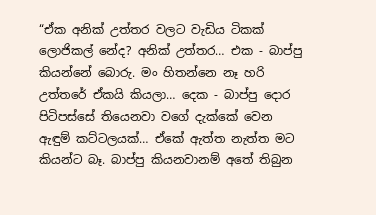“ඒක අනික් උත්තර වලට වැඩිය ටිකක් ලොජිකල් නේද? අනික් උත්තර… එක - බාප්පු කියන්නේ බොරු. මං හිතන්නෙ නෑ හරි උත්තරේ ඒකයි කියලා… දෙක - බාප්පු දොර පිටිපස්සේ තියෙනවා වගේ දැක්කේ වෙන ඇඳුම් කට්ටලයක්… ඒකේ ඇත්ත නැත්ත මට කියන්ට බෑ. බාප්පු කියනවානම් අතේ තිබුන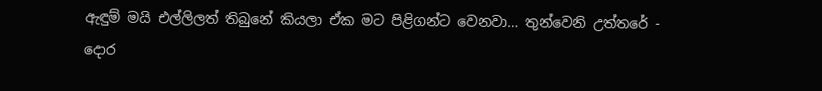ඇඳුම් මයි එල්ලිලත් තිබුනේ කියලා ඒක මට පිළිගන්ට වෙනවා… තුන්වෙනි උත්තරේ - දොර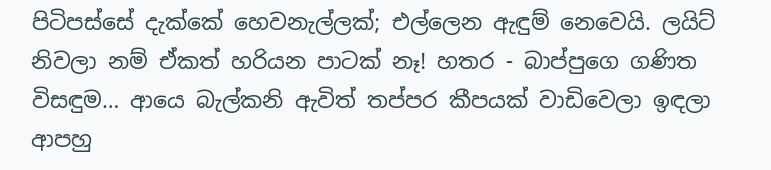පිටිපස්සේ දැක්කේ හෙවනැල්ලක්; එල්ලෙන ඇඳුම් නෙවෙයි. ලයිට් නිවලා නම් ඒකත් හරියන පාටක් නෑ! හතර - බාප්පුගෙ ගණිත විසඳුම… ආයෙ බැල්කනි ඇවිත් තප්පර කීපයක් වාඩිවෙලා ඉඳලා ආපහු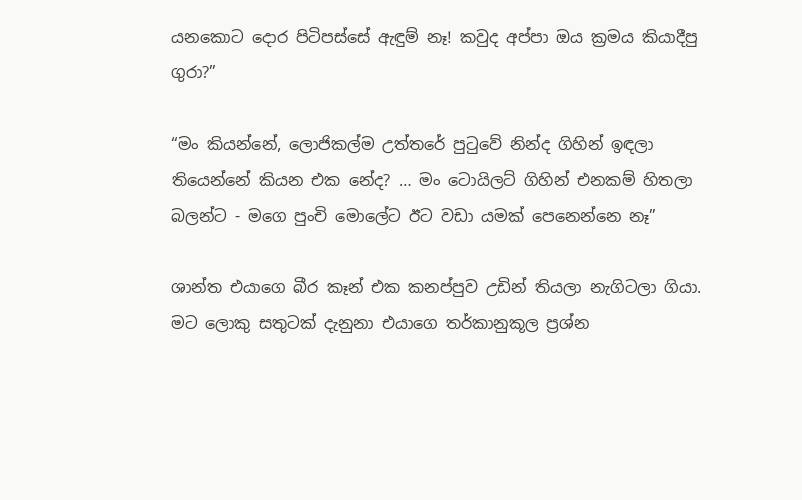යනකොට දොර පිටිපස්සේ ඇඳුම් නෑ! කවුද අප්පා ඔය ක්‍රමය කියාදීපු ගුරා?”

“මං කියන්නේ, ලොජිකල්ම උත්තරේ පුටුවේ නින්ද ගිහින් ඉඳලා තියෙන්නේ කියන එක නේද? … මං ටොයිලට් ගිහින් එනකම් හිතලා බලන්ට - මගෙ පුංචි මොලේට ඊට වඩා යමක් පෙනෙන්නෙ නෑ”

ශාන්ත එයාගෙ බීර කෑන් එක කනප්පුව උඩින් තියලා නැගිටලා ගියා. මට ලොකු සතුටක් දැනුනා එයාගෙ තර්කානුකූල ප්‍රශ්න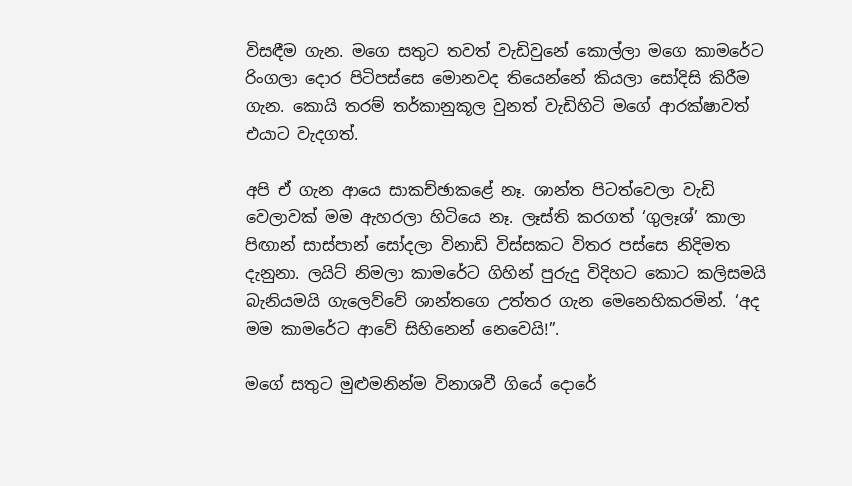විසඳීම ගැන. මගෙ සතුට තවත් වැඩිවුනේ කොල්ලා මගෙ කාමරේට රිංගලා දොර පිටිපස්සෙ මොනවද තියෙන්නේ කියලා සෝදිසි කිරීම ගැන. කොයි තරම් තර්කානුකූල වුනත් වැඩිහිටි මගේ ආරක්ෂාවත් එයාට වැදගත්.

අපි ඒ ගැන ආයෙ සාකච්ඡාකළේ නෑ. ශාන්ත පිටත්වෙලා වැඩි වෙලාවක් මම ඇහරලා හිටියෙ නෑ. ලෑස්ති කරගත් ‘ගුලෑශ්’ කාලා පිඟාන් සාස්පාන් සෝදලා විනාඩි විස්සකට විතර පස්සෙ නිදිමත දැනුනා. ලයිට් නිමලා කාමරේට ගිහින් පුරුදු විදිහට කොට කලිසමයි බැනියමයි ගැලෙව්වේ ශාන්තගෙ උත්තර ගැන මෙනෙහිකරමින්. ‘අද මම කාමරේට ආවේ සිහිනෙන් නෙවෙයි!”.

මගේ සතුට මුළුමනින්ම විනාශවී ගියේ දොරේ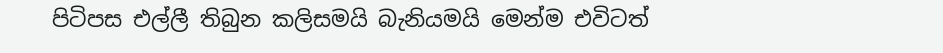පිටිපස එල්ලී තිබුන කලිසමයි බැනියමයි මෙන්ම එවිටත්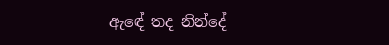ඇඳේ තද නින්දේ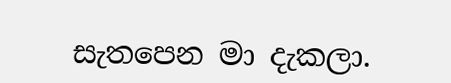සැතපෙන මා දැකලා.